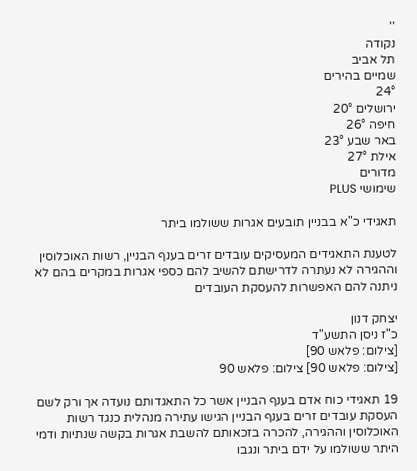''
נקודה
תל אביב
שמיים בהירים
24°
ירושלים 20°
חיפה 26°
באר שבע 23°
אילת 27°
מדורים
שימושי PLUS

תאגידי כ"א בבניין תובעים אגרות ששולמו ביתר

לטענת התאגידים המעסיקים עובדים זרים בענף הבניין, רשות האוכלוסין וההגירה לא נעתרה לדרישתם להשיב להם כספי אגרות במקרים בהם לא ניתנה להם האפשרות להעסקת העובדים

יצחק דנון
כ"ז ניסן התשע"ד
[צילום: פלאש 90]
[צילום: פלאש 90] צילום: פלאש 90

19 תאגידי כוח אדם בענף הבניין אשר כל התאגדותם נועדה אך ורק לשם העסקת עובדים זרים בענף הבניין הגישו עתירה מנהלית כנגד רשות האוכלוסין וההגירה, להכרה בזכאותם להשבת אגרות בקשה שנתיות ודמי היתר ששולמו על ידם ביתר ונגבו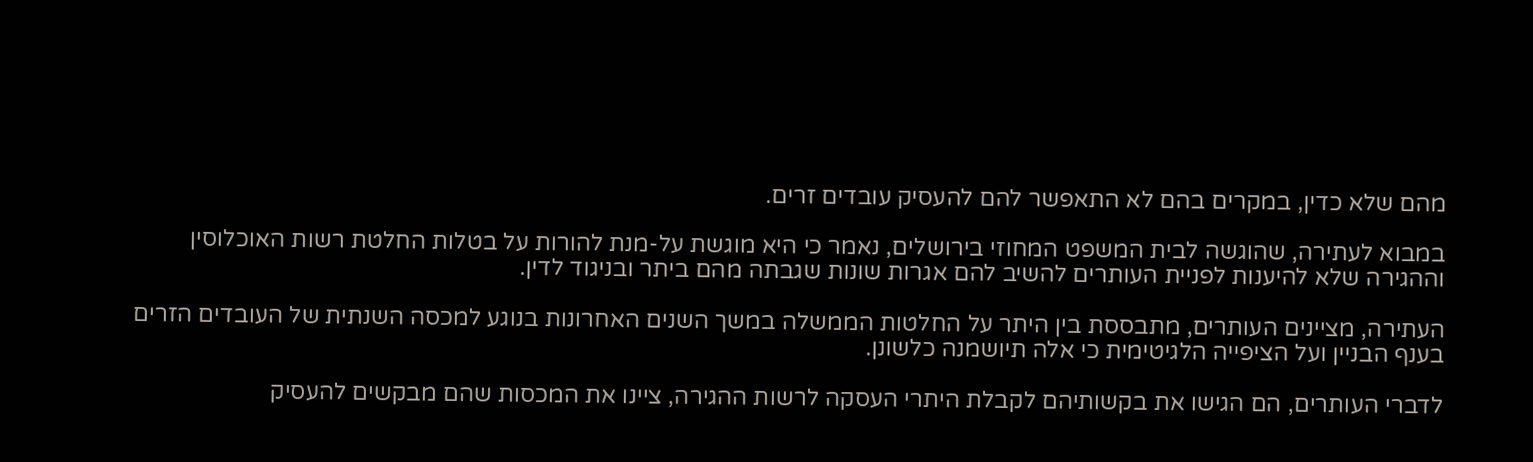מהם שלא כדין, במקרים בהם לא התאפשר להם להעסיק עובדים זרים.

במבוא לעתירה, שהוגשה לבית המשפט המחוזי בירושלים, נאמר כי היא מוגשת על-מנת להורות על בטלות החלטת רשות האוכלוסין וההגירה שלא להיענות לפניית העותרים להשיב להם אגרות שונות שגבתה מהם ביתר ובניגוד לדין.

העתירה, מציינים העותרים, מתבססת בין היתר על החלטות הממשלה במשך השנים האחרונות בנוגע למכסה השנתית של העובדים הזרים בענף הבניין ועל הציפייה הלגיטימית כי אלה תיושמנה כלשונן.

לדברי העותרים, הם הגישו את בקשותיהם לקבלת היתרי העסקה לרשות ההגירה, ציינו את המכסות שהם מבקשים להעסיק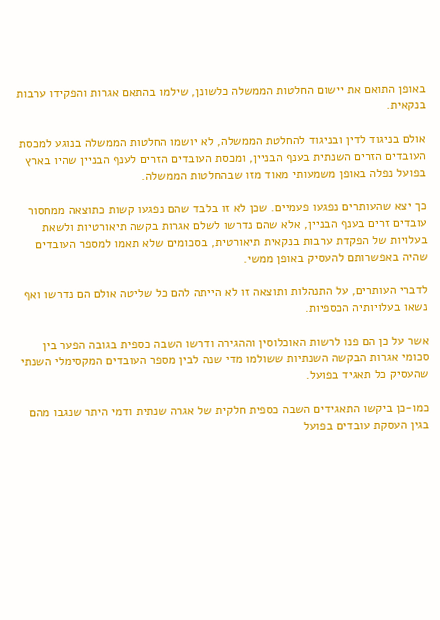באופן התואם את יישום החלטות הממשלה כלשונן, שילמו בהתאם אגרות והפקידו ערבות בנקאית.

אולם בניגוד לדין ובניגוד להחלטת הממשלה, לא יושמו החלטות הממשלה בנוגע למכסת העובדים הזרים השנתית בענף הבניין, ומכסת העובדים הזרים לענף הבניין שהיו בארץ בפועל נפלה באופן משמעותי מאוד מזו שבהחלטות הממשלה.

כך יצא שהעותרים נפגעו פעמיים. שכן לא זו בלבד שהם נפגעו קשות כתוצאה ממחסור עובדים זרים בענף הבניין, אלא שהם נדרשו לשלם אגרות בקשה תיאורטיות ולשאת בעלויות של הפקדת ערבות בנקאית תיאורטית, בסכומים שלא תאמו למספר העובדים שהיה באפשרותם להעסיק באופן ממשי.

לדברי העותרים, על התנהלות ותוצאה זו לא הייתה להם כל שליטה אולם הם נדרשו ואף נשאו בעלויותיה הכספיות.

אשר על כן הם פנו לרשות האוכלוסין וההגירה ודרשו השבה כספית בגובה הפער בין סכומי אגרות הבקשה השנתיות ששולמו מדי שנה לבין מספר העובדים המקסימלי השנתי שהעסיק כל תאגיד בפועל.

כמו-כן ביקשו התאגידים השבה כספית חלקית של אגרה שנתית ודמי היתר שנגבו מהם בגין העסקת עובדים בפועל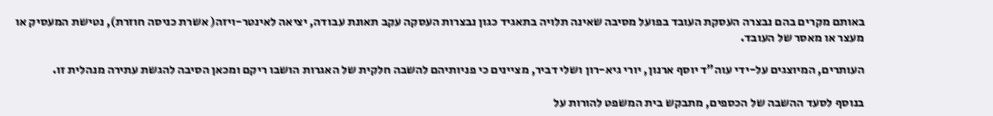באותם מקרים בהם נבצרה העסקת העובד בפועל מסיבה שאינה תלויה בתאגיד כגון נבצרות העסקה עקב תאונת עבודה, יציאה לאינטר-ויזה( אשרת כניסה חוזרת), נטישת המעסיק או מעצר או מאסר של העובד.

העותרים, המיוצגים על-ידי עוה"ד יוסף ארנון, יורי גיא-רון ושלי דביר, מציינים כי פניותיהם להשבה חלקית של האגרות הושבו ריקם ומכאן הסיבה להגשת עתירה מנהלית זו.

בנוסף לסעד ההשבה של הכספים, מתבקש בית המשפט להורות על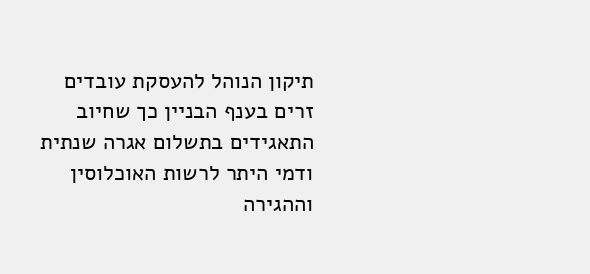תיקון הנוהל להעסקת עובדים זרים בענף הבניין כך שחיוב התאגידים בתשלום אגרה שנתית ודמי היתר לרשות האוכלוסין וההגירה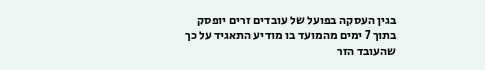בגין העסקה בפועל של עובדים זרים יופסק בתוך 7 ימים מהמועד בו מודיע התאגיד על כך שהעובד הזר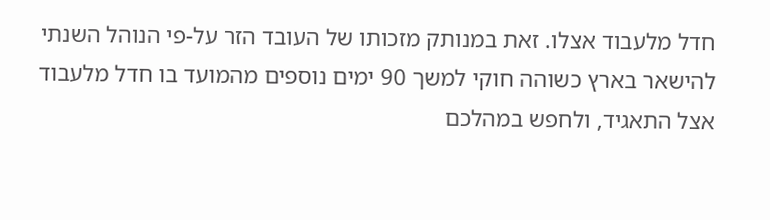חדל מלעבוד אצלו. זאת במנותק מזכותו של העובד הזר על-פי הנוהל השנתי להישאר בארץ כשוהה חוקי למשך 90 ימים נוספים מהמועד בו חדל מלעבוד אצל התאגיד, ולחפש במהלכם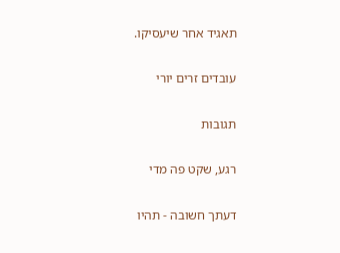תאגיד אחר שיעסיקו.

עובדים זרים יורי

תגובות

רגע, שקט פה מדי

דעתך חשובה - תהיו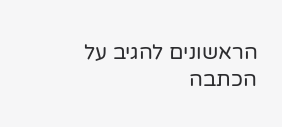הראשונים להגיב על הכתבה